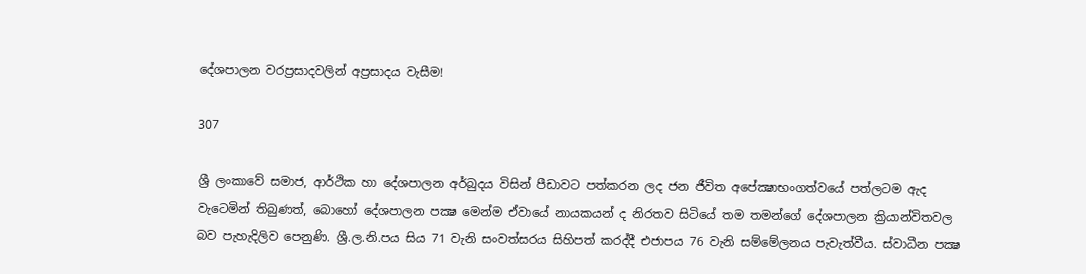දේශපාලන වරප්‍රසාදවලින් අප්‍රසාදය වැසීම!

307

ශ්‍රී ලංකාවේ සමාජ, ආර්ථික හා දේශපාලන අර්බුදය විසින් පීඩාවට පත්කරන ලද ජන ජීවිත අපේක්‍ෂාභංගත්වයේ පත්ලටම ඇද වැටෙමින් තිබුණත්, බොහෝ දේශපාලන පක්‍ෂ මෙන්ම ඒවායේ නායකයන් ද නිරතව සිටියේ තම තමන්ගේ දේශපාලන ක්‍රියාන්විතවල බව පැහැදිලිව පෙනුණි. ශ්‍රී.ල.නි.පය සිය 71 වැනි සංවත්සරය සිහිපත් කරද්දී එජාපය 76 වැනි සම්මේලනය පැවැත්වීය. ස්වාධීන පක්‍ෂ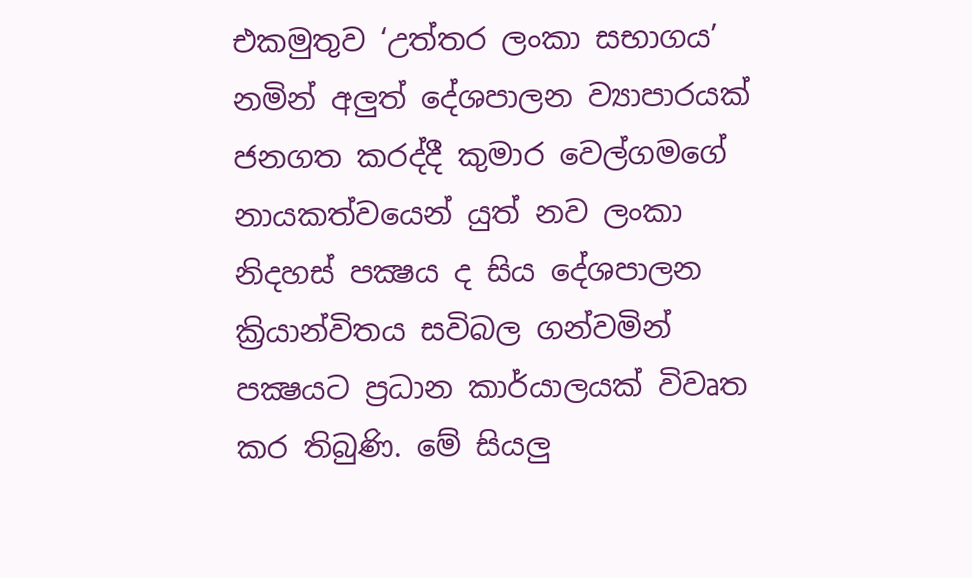එකමුතුව ‘උත්තර ලංකා සභාගය’ නමින් අලුත් දේශපාලන ව්‍යාපාරයක් ජනගත කරද්දී කුමාර වෙල්ගමගේ නායකත්වයෙන් යුත් නව ලංකා නිදහස් පක්‍ෂය ද සිය දේශපාලන ක්‍රියාන්විතය සවිබල ගන්වමින් පක්‍ෂයට ප්‍රධාන කාර්යාලයක් විවෘත කර තිබුණි. මේ සියලු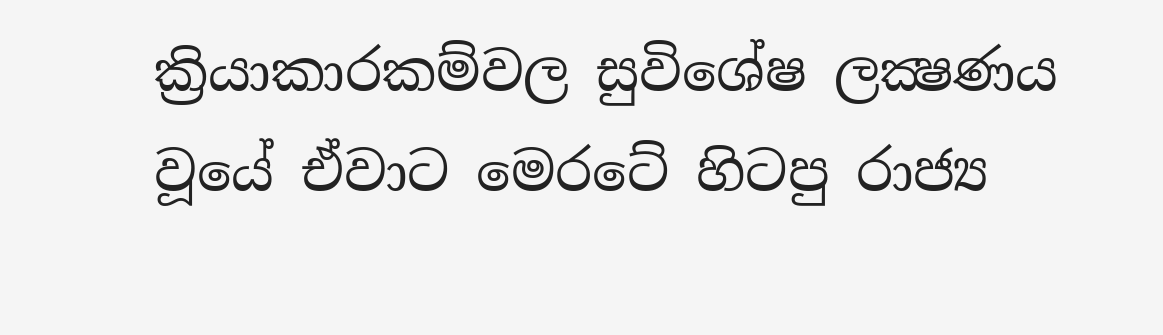ක්‍රියාකාරකම්වල සුවිශේෂ ලක්‍ෂණය වූයේ ඒවාට මෙරටේ හිටපු රාජ්‍ය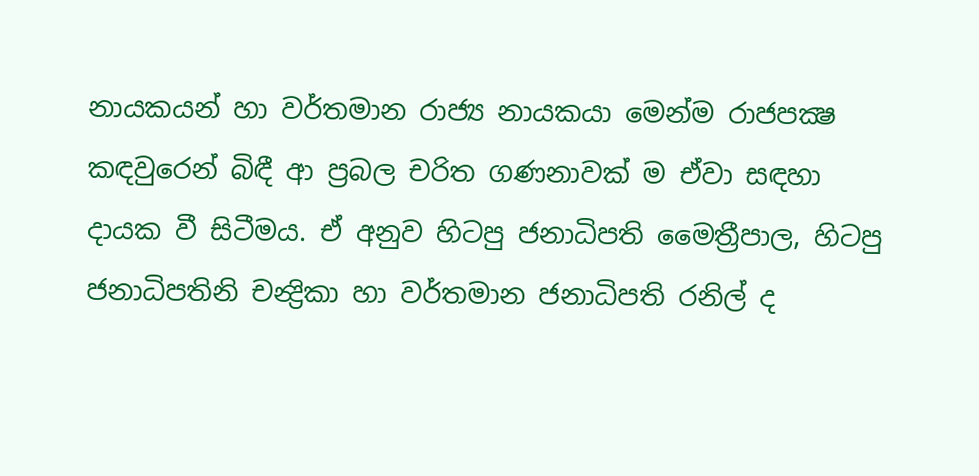නායකයන් හා වර්තමාන රාජ්‍ය නායකයා මෙන්ම රාජපක්‍ෂ කඳවුරෙන් බිඳී ආ ප්‍රබල චරිත ගණනාවක් ම ඒවා සඳහා දායක වී සිටීමය. ඒ අනුව හිටපු ජනාධිපති මෛත්‍රීපාල, හිටපු ජනාධිපතිනි චන්‍ද්‍රිකා හා වර්තමාන ජනාධිපති රනිල් ද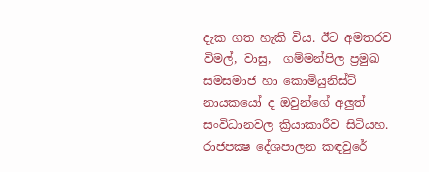දැක ගත හැකි විය. ඊට අමතරව විමල්, වාසු,  ගම්මන්පිල ප්‍රමුඛ සමසමාජ හා කොමියුනිස්ට් නායකයෝ ද ඔවුන්ගේ අලුත් සංවිධානවල ක්‍රියාකාරීව සිටියහ. රාජපක්‍ෂ දේශපාලන කඳවුරේ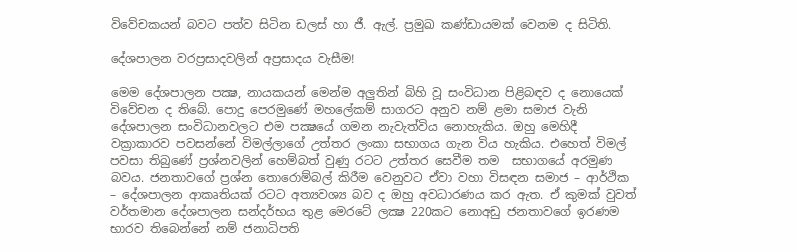විවේචකයන් බවට පත්ව සිටින ඩලස් හා ජී. ඇල්. ප්‍රමුඛ කණ්ඩායමක් වෙනම ද සිටිති.

දේශපාලන වරප්‍රසාදවලින් අප්‍රසාදය වැසීම!

මෙම දේශපාලන පක්‍ෂ, නායකයන් මෙන්ම අලුතින් බිහි වූ සංවිධාන පිළිබඳව ද නොයෙක් විවේචන ද තිබේ. පොදු පෙරමුණේ මහලේකම් සාගරට අනුව නම් ළමා සමාජ වැනි දේශපාලන සංවිධානවලට එම පක්‍ෂයේ ගමන නැවැත්විය නොහැකිය. ඔහු මෙහිදී වක්‍රාකාරව පවසන්නේ විමල්ලාගේ උත්තර ලංකා සභාගය ගැන විය හැකිය. එහෙත් විමල් පවසා තිබුණේ ප්‍රශ්නවලින් හෙම්බත් වුණු රටට උත්තර සෙවීම තම  සභාගයේ අරමුණ බවය. ජනතාවගේ ප්‍රශ්න තොරොම්බල් කිරීම වෙනුවට ඒවා වහා විසඳන සමාජ – ආර්ථික – දේශපාලන ආකෘතියක් රටට අත්‍යවශ්‍ය බව ද ඔහු අවධාරණය කර ඇත. ඒ කුමක් වුවත් වර්තමාන දේශපාලන සන්දර්භය තුළ මෙරටේ ලක්‍ෂ 220කට නොඅඩු ජනතාවගේ ඉරණම භාරව තිබෙන්නේ නම් ජනාධිපති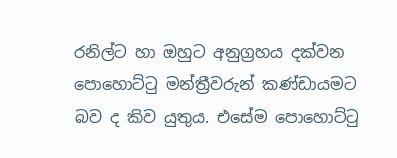රනිල්ට හා ඔහුට අනුග්‍රහය දක්වන පොහොට්ටු මන්ත්‍රීවරුන් කණ්ඩායමට බව ද කිව යුතුය. එසේම පොහොට්ටු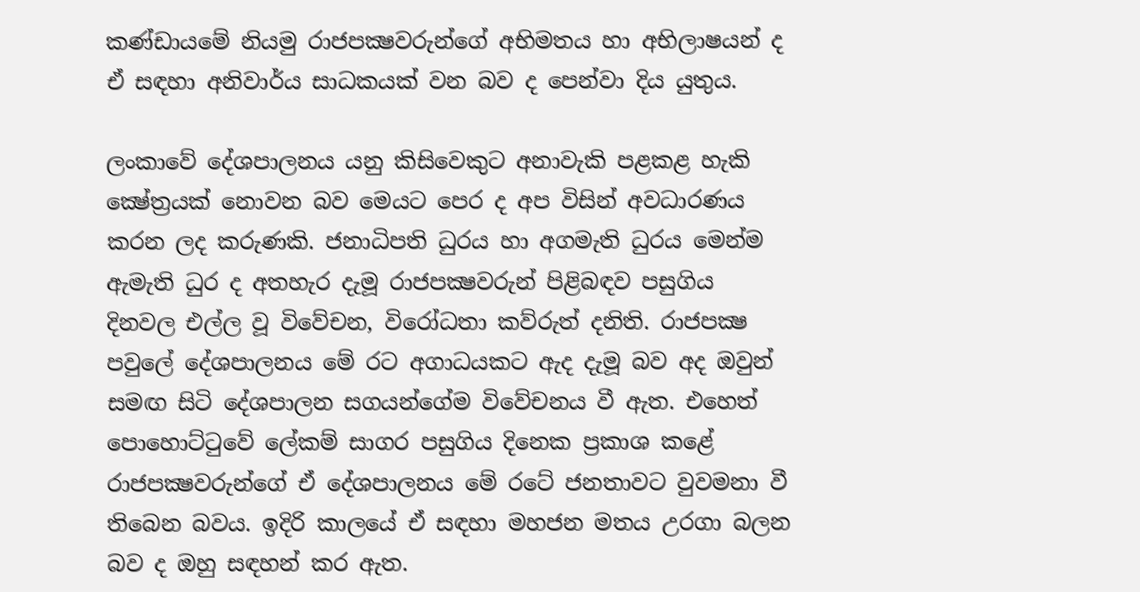කණ්ඩායමේ නියමු රාජපක්‍ෂවරුන්ගේ අභිමතය හා අභිලාෂයන් ද ඒ සඳහා අනිවාර්ය සාධකයක් වන බව ද පෙන්වා දිය යුතුය.

ලංකාවේ දේශපාලනය යනු කිසිවෙකුට අනාවැකි පළකළ හැකි ක්‍ෂේත්‍රයක් නොවන බව මෙයට පෙර ද අප විසින් අවධාරණය කරන ලද කරුණකි. ජනාධිපති ධුරය හා අගමැති ධුරය මෙන්ම ඇමැති ධුර ද අතහැර දැමූ රාජපක්‍ෂවරුන් පිළිබඳව පසුගිය දිනවල එල්ල වූ විවේචන, විරෝධතා කව්රුත් දනිති. රාජපක්‍ෂ පවුලේ දේශපාලනය මේ රට අගාධයකට ඇද දැමූ බව අද ඔවුන් සමඟ සිටි දේශපාලන සගයන්ගේම විවේචනය වී ඇත. එහෙත් පොහොට්ටුවේ ලේකම් සාගර පසුගිය දිනෙක ප්‍රකාශ කළේ රාජපක්‍ෂවරුන්ගේ ඒ දේශපාලනය මේ රටේ ජනතාවට වුවමනා වී තිබෙන බවය. ඉදිරි කාලයේ ඒ සඳහා මහජන මතය උරගා බලන බව ද ඔහු සඳහන් කර ඇත.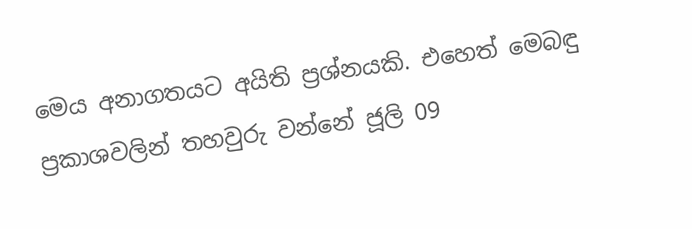මෙය අනාගතයට අයිති ප්‍රශ්නයකි. එහෙත් මෙබඳු ප්‍රකාශවලින් තහවුරු වන්නේ ජූලි 09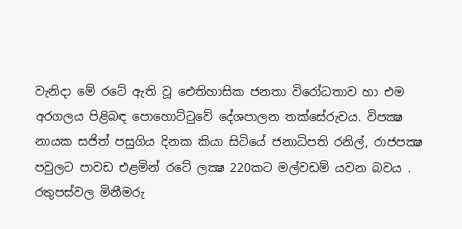වැනිදා මේ රටේ ඇති වූ ඓතිහාසික ජනතා විරෝධතාව හා එම අරගලය පිළිබඳ පොහොට්ටුවේ දේශපාලන තක්සේරුවය. විපක්‍ෂ නායක සජිත් පසුගිය දිනක කියා සිටියේ ජනාධිපති රනිල්, රාජපක්‍ෂ පවුලට පාවඩ එළමින් රටේ ලක්‍ෂ 220කට මල්වඩම් යවන බවය . රතුපස්වල මිනීමරු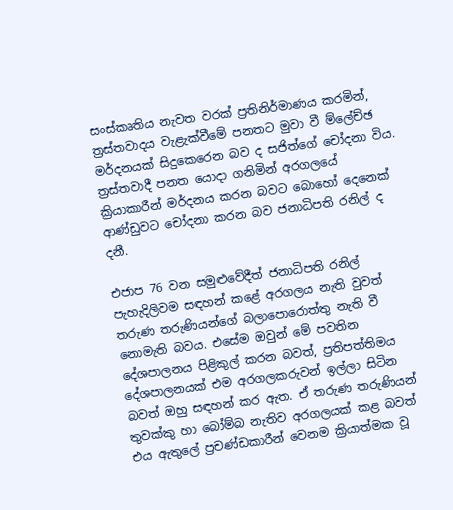සංස්කෘතිය නැවත වරක් ප්‍රතිනිර්මාණය කරමින්, ත්‍රස්තවාදය වැළැක්වීමේ පනතට මුවා වී ම්ලේච්ඡ මර්දනයක් සිදුකෙරෙන බව ද සජිත්ගේ චෝදනා විය. ත්‍රස්තවාදී පනත යොදා ගනිමින් අරගලයේ ක්‍රියාකාරීන් මර්දනය කරන බවට බොහෝ දෙනෙක් ආණ්ඩුවට චෝදනා කරන බව ජනාධිපති රනිල් ද දනී.

එජාප 76 වන සමුළුවේදීත් ජනාධිපති රනිල් පැහැදිලිවම සඳහන් කළේ අරගලය නැති වුවත් තරුණ තරුණියන්ගේ බලාපොරොත්තු නැති වී නොමැති බවය. එසේම ඔවුන් මේ පවතින දේශපාලනය පිළිකුල් කරන බවත්, ප්‍රතිපත්තිමය දේශපාලනයක් එම අරගලකරුවන් ඉල්ලා සිටින බවත් ඔහු සඳහන් කර ඇත. ඒ තරුණ තරුණියන් තුවක්කු හා බෝම්බ නැතිව අරගලයක් කළ බවත් එය ඇතුලේ ප්‍රචණ්ඩකාරීන් වෙනම ක්‍රියාත්මක වූ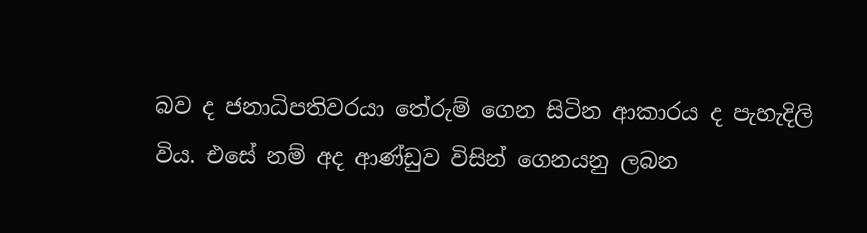බව ද ජනාධිපතිවරයා තේරුම් ගෙන සිටින ආකාරය ද පැහැදිලි විය. එසේ නම් අද ආණ්ඩුව විසින් ගෙනයනු ලබන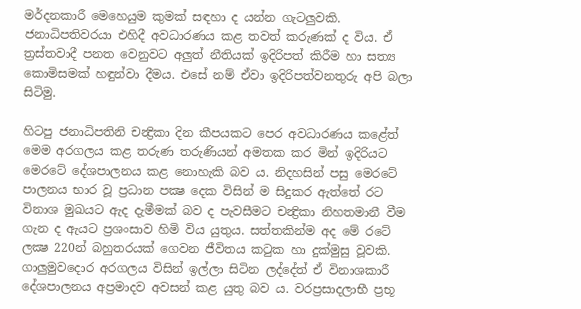මර්දනකාරී මෙහෙයුම කුමක් සඳහා ද යන්න ගැටලුවකි. ජනාධිපතිවරයා එහිදී අවධාරණය කළ තවත් කරුණක් ද විය. ඒ ත්‍රස්තවාදී පනත වෙනුවට අලුත් නීතියක් ඉදිරිපත් කිරීම හා සත්‍ය කොමිසමක් හඳුන්වා දීමය. එසේ නම් ඒවා ඉදිරිපත්වනතුරු අපි බලා සිටිමු.

හිටපු ජනාධිපතිනි චන්‍ද්‍රිකා දින කීපයකට පෙර අවධාරණය කළේත් මෙම අරගලය කළ තරුණ තරුණියන් අමතක කර මින් ඉදිරියට මෙරටේ දේශපාලනය කළ නොහැකි බව ය. නිදහසින් පසු මෙරටේ පාලනය භාර වූ ප්‍රධාන පක්‍ෂ දෙක විසින් ම සිදුකර ඇත්තේ රට විනාශ මුඛයට ඇද දැමීමක් බව ද පැවසීමට චන්‍ද්‍රිකා නිහතමානී වීම ගැන ද ඇයට ප්‍රශංසාව හිමි විය යුතුය. සත්තකින්ම අද මේ රටේ ලක්‍ෂ 220න් බහුතරයක් ගෙවන ජීවිතය කටුක හා දුක්මුසු වූවකි. ගාලුමුවදොර අරගලය විසින් ඉල්ලා සිටින ලද්දේත් ඒ විනාශකාරී දේශපාලනය අප්‍රමාදව අවසන් කළ යුතු බව ය. වරප්‍රසාදලාභී ප්‍රභූ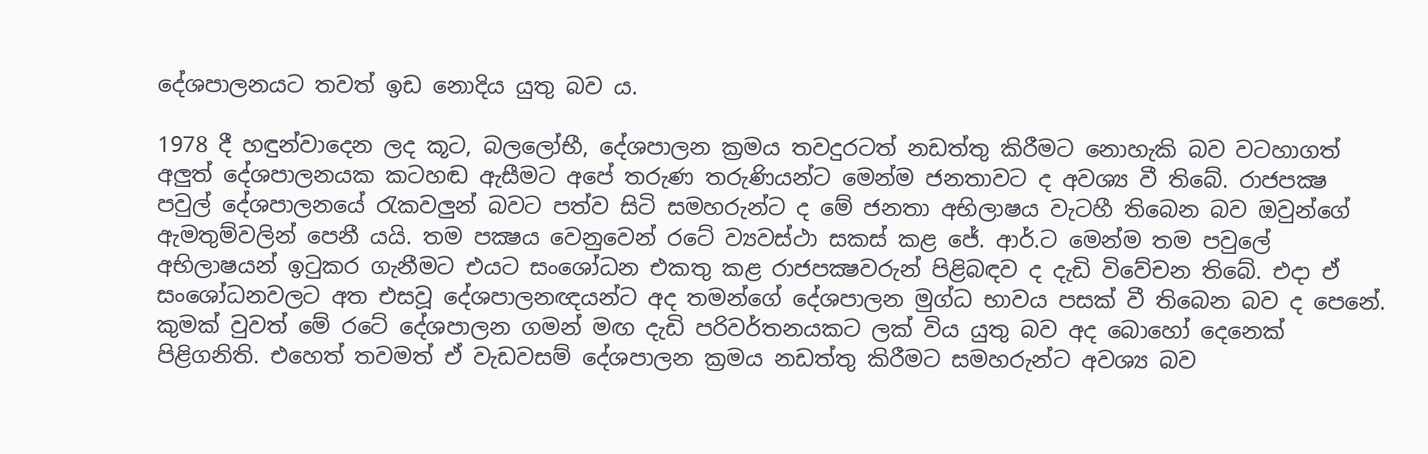දේශපාලනයට තවත් ඉඩ නොදිය යුතු බව ය.

1978 දී හඳුන්වාදෙන ලද කූට, බලලෝභී, දේශපාලන ක්‍රමය තවදුරටත් නඩත්තු කිරීමට නොහැකි බව වටහාගත් අලුත් දේශපාලනයක කටහඬ ඇසීමට අපේ තරුණ තරුණියන්ට මෙන්ම ජනතාවට ද අවශ්‍ය වී තිබේ. රාජපක්‍ෂ පවුල් දේශපාලනයේ රැකවලුන් බවට පත්ව සිටි සමහරුන්ට ද මේ ජනතා අභිලාෂය වැටහී තිබෙන බව ඔවුන්ගේ ඇමතුම්වලින් පෙනී යයි. තම පක්‍ෂය වෙනුවෙන් රටේ ව්‍යවස්ථා සකස් කළ ජේ. ආර්.ට මෙන්ම තම පවුලේ අභිලාෂයන් ඉටුකර ගැනීමට එයට සංශෝධන එකතු කළ රාජපක්‍ෂවරුන් පිළිබඳව ද දැඩි විවේචන තිබේ. එදා ඒ සංශෝධනවලට අත එසවූ දේශපාලනඥයන්ට අද තමන්ගේ දේශපාලන මුග්ධ භාවය පසක් වී තිබෙන බව ද පෙනේ. කුමක් වුවත් මේ රටේ දේශපාලන ගමන් මඟ දැඩි පරිවර්තනයකට ලක් විය යුතු බව අද බොහෝ දෙනෙක් පිළිගනිති. එහෙත් තවමත් ඒ වැඩවසම් දේශපාලන ක්‍රමය නඩත්තු කිරීමට සමහරුන්ට අවශ්‍ය බව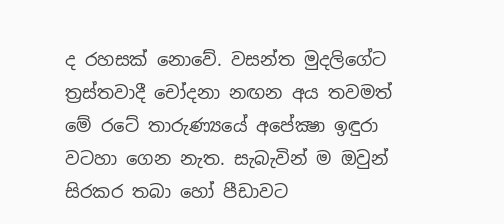ද රහසක් නොවේ. වසන්ත මුදලිගේට ත්‍රස්තවාදී චෝදනා නඟන අය තවමත් මේ රටේ තාරුණ්‍යයේ අපේක්‍ෂා ඉඳුරා වටහා ගෙන නැත. සැබැවින් ම ඔවුන් සිරකර තබා හෝ පීඩාවට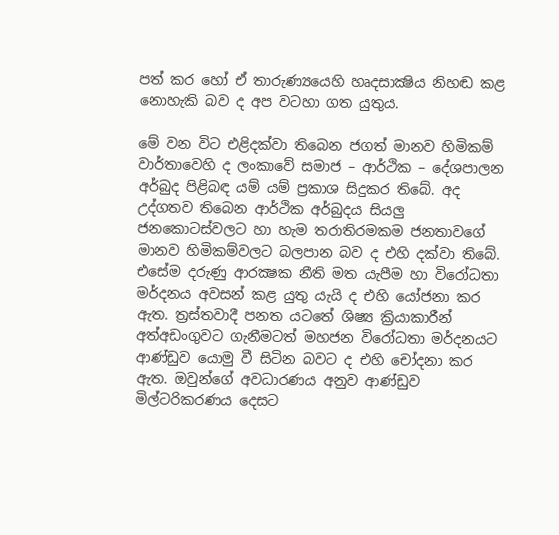පත් කර හෝ ඒ තාරුණ්‍යයෙහි හෘදසාක්‍ෂිය නිහඬ කළ නොහැකි බව ද අප වටහා ගත යුතුය.

මේ වන විට එළිදක්වා තිබෙන ජගත් මානව හිමිකම් වාර්තාවෙහි ද ලංකාවේ සමාජ – ආර්ථික – දේශපාලන අර්බුද පිළිබඳ යම් යම් ප්‍රකාශ සිදුකර තිබේ. අද උද්ගතව තිබෙන ආර්ථික අර්බුදය සියලු ජනකොටස්වලට හා හැම තරාතිරමකම ජනතාවගේ මානව හිමිකම්වලට බලපාන බව ද එහි දක්වා තිබේ. එසේම දරුණු ආරක්‍ෂක නීති මත යැපීම හා විරෝධතා මර්දනය අවසන් කළ යුතු යැයි ද එහි යෝජනා කර ඇත. ත්‍රස්තවාදී පනත යටතේ ශිෂ්‍ය ක්‍රියාකාරීන් අත්අඩංගුවට ගැනීමටත් මහජන විරෝධතා මර්දනයට ආණ්ඩුව යොමු වී සිටින බවට ද එහි චෝදනා කර ඇත. ඔවුන්ගේ අවධාරණය අනුව ආණ්ඩුව මිල්ටරිකරණය දෙසට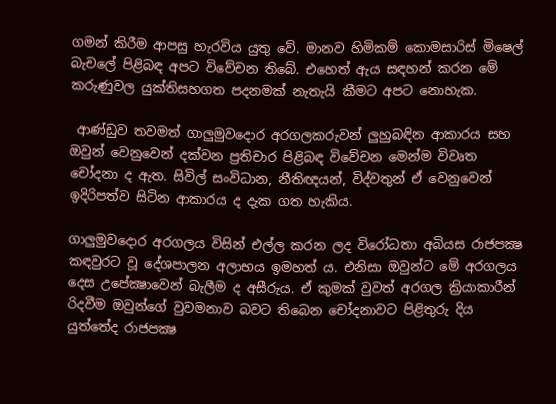ගමන් කිරීම ආපසු හැරවිය යුතු වේ. මානව හිමිකම් කොමසාරිස් මිෂෙල් බැචලේ පිළිබඳ අපට විවේචන තිබේ. එහෙත් ඇය සඳහන් කරන මේ කරුණුවල යුක්තිසහගත පදනමක් නැතැයි කීමට අපට නොහැක.

 ආණ්ඩුව තවමත් ගාලුමුවදොර අරගලකරුවන් ලුහුබඳින ආකාරය සහ ඔවුන් වෙනුවෙන් දක්වන ප්‍රතිචාර පිළිබඳ විවේචන මෙන්ම විවෘත චෝදනා ද ඇත. සිවිල් සංවිධාන, නීතිඥයන්, විද්වතුන් ඒ වෙනුවෙන් ඉදිරිපත්ව සිටින ආකාරය ද දැක ගත හැකිය.

ගාලුමුවදොර අරගලය විසින් එල්ල කරන ලද විරෝධතා අබියස රාජපක්‍ෂ කඳවුරට වූ දේශපාලන අලාභය ඉමහත් ය. එනිසා ඔවුන්ට මේ අරගලය දෙස උපේක්‍ෂාවෙන් බැලීම ද අසීරුය. ඒ කුමක් වුවත් අරගල ක්‍රියාකාරීන් රිදවීම ඔවුන්ගේ වුවමනාව බවට තිබෙන චෝදනාවට පිළිතුරු දිය යුත්තේද රාජපක්‍ෂ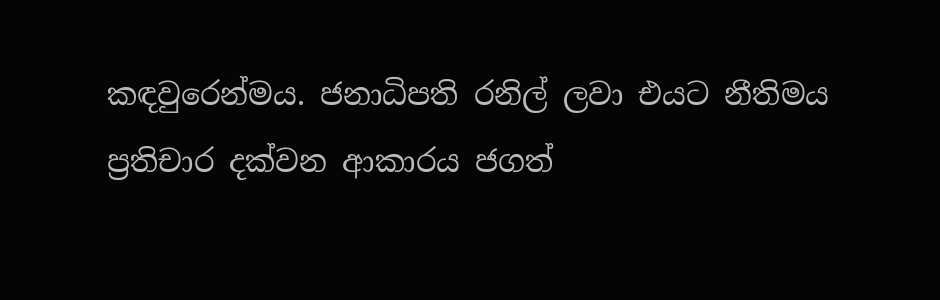කඳවුරෙන්මය. ජනාධිපති රනිල් ලවා එයට නීතිමය ප්‍රතිචාර දක්වන ආකාරය ජගත්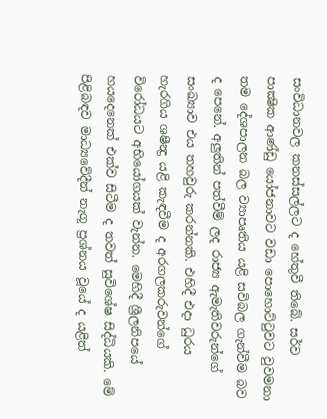සංවිධානවල කනස්සල්ලට ද හේතුවී තිබේ. සර්ව පාක්‍ෂික ආණ්ඩු යෝජනාවට වඩා පොහොට්ටුවට වුවමනා තම දේශපාලන බල ව්‍යාපෘතිය යළි සවිබල ගැන්වීම බව ද පෙනේ. අලුතින් පත්වීම් ලද රාජ්‍ය ඇමැතිවරුන්ගේ සංඛ්‍යාව එය තහවුරු කරන්නකි. එහිදී එදා ධුරය හැරගිය ශෂීන්‍ද්‍ර යළි කැඳවීම ද අරගලකරුවන්ගේ විරෝධයට අභියෝගයක් වැන්න. මෙහිදී ශ්‍රීලනිපයේ හයදෙනෙක් එක්ව සිටීම ද තවත් සුවිශේෂ සිද්ධියකි. මේ පිළිබඳව මාධ්‍යවේදීන් නැගූ ප්‍රශ්නය වූයේ ද යළිත්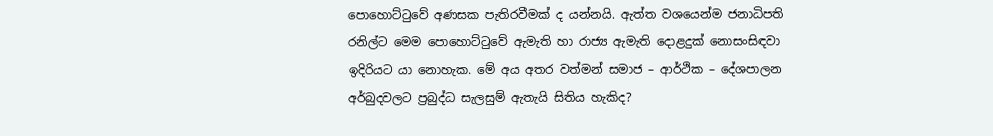පොහොට්ටුවේ අණසක පැතිරවීමක් ද යන්නයි. ඇත්ත වශයෙන්ම ජනාධිපති රනිල්ට මෙම පොහොට්ටුවේ ඇමැති හා රාජ්‍ය ඇමැති දොළදුක් නොසංසිඳවා ඉදිරියට යා නොහැක. මේ අය අතර වත්මන් සමාජ – ආර්ථික – දේශපාලන අර්බුදවලට ප්‍රබුද්ධ සැලසුම් ඇතැයි සිතිය හැකිද?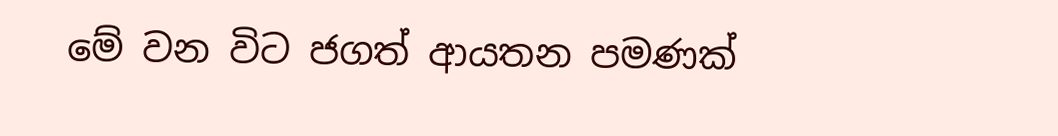මේ වන විට ජගත් ආයතන පමණක්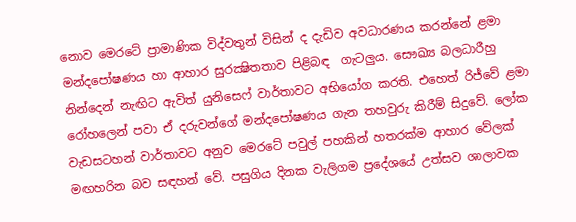නොව මෙරටේ ප්‍රාමාණික විද්වතුන් විසින් ද දැඩිව අවධාරණය කරන්නේ ළමා මන්දපෝෂණය හා ආහාර සුරක්‍ෂිතතාව පිළිබඳ  ගැටලුය. සෞඛ්‍ය බලධාරීහු නින්දෙන් නැඟිට ඇවිත් යුනිසෙෆ් වාර්තාවට අභියෝග කරති. එහෙත් රිජ්වේ ළමා රෝහලෙන් පවා ඒ දරුවන්ගේ මන්දපෝෂණය ගැන තහවුරු කිරීම් සිදුවේ. ලෝක වැඩසටහන් වාර්තාවට අනුව මෙරටේ පවුල් පහකින් හතරක්ම ආහාර වේලක් මඟහරින බව සඳහන් වේ. පසුගිය දිනක වැලිගම ප්‍රදේශයේ උත්සව ශාලාවක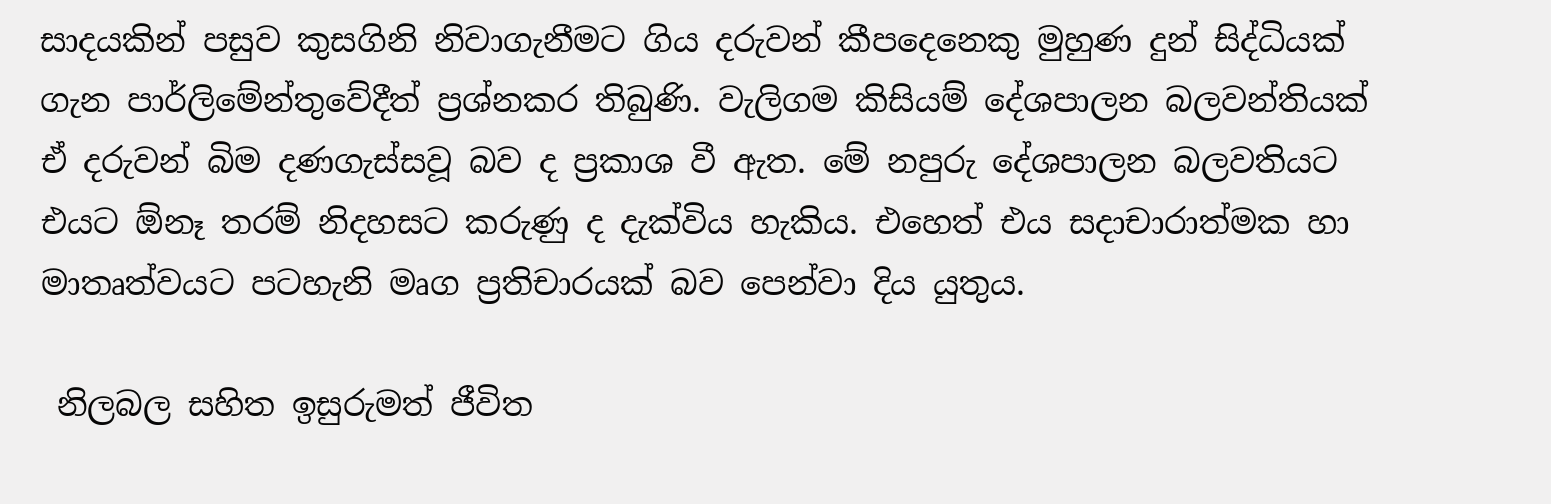සාදයකින් පසුව කුසගිනි නිවාගැනීමට ගිය දරුවන් කීපදෙනෙකු මුහුණ දුන් සිද්ධියක් ගැන පාර්ලිමේන්තුවේදීත් ප්‍රශ්නකර තිබුණි. වැලිගම කිසියම් දේශපාලන බලවන්තියක් ඒ දරුවන් බිම දණගැස්සවූ බව ද ප්‍රකාශ වී ඇත. මේ නපුරු දේශපාලන බලවතියට එයට ඕනෑ තරම් නිදහසට කරුණු ද දැක්විය හැකිය. එහෙත් එය සදාචාරාත්මක හා මාතෘත්වයට පටහැනි මෘග ප්‍රතිචාරයක් බව පෙන්වා දිය යුතුය.

 නිලබල සහිත ඉසුරුමත් ජීවිත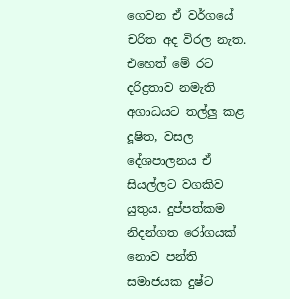ගෙවන ඒ වර්ගයේ චරිත අද විරල නැත. එහෙත් මේ රට දරිද්‍රතාව නමැති අගාධයට තල්ලු කළ දූෂිත, වසල දේශපාලනය ඒ සියල්ලට වගකිව යුතුය. දුප්පත්කම නිදන්ගත රෝගයක් නොව පන්ති සමාජයක දුෂ්ට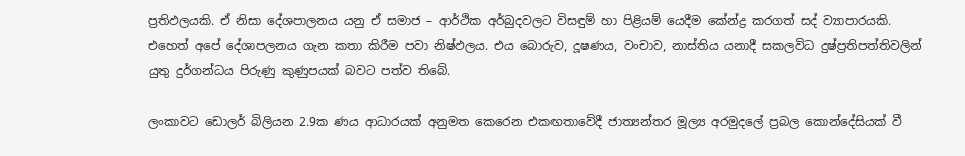ප්‍රතිඵලයකි. ඒ නිසා දේශපාලනය යනු ඒ සමාජ – ආර්ථික අර්බුදවලට විසඳුම් හා පිළියම් යෙදීම කේන්ද්‍ර කරගත් සද් ව්‍යාපාරයකි. එහෙත් අපේ දේශාපලනය ගැන කතා කිරීම පවා නිෂ්ඵලය. එය බොරුව, දූෂණය, වංචාව, නාස්තිය යනාදී සකලවිධ දුෂ්ප්‍රතිපත්තිවලින් යුතු දුර්ගන්ධය පිරුණු කුණුපයක් බවට පත්ව තිබේ.

ලංකාවට ඩොලර් බිලියන 2.9ක ණය ආධාරයක් අනුමත කෙරෙන එකඟතාවේදී ජාත්‍යන්තර මූල්‍ය අරමුදලේ ප්‍රබල කොන්දේසියක් වී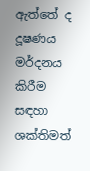ඇත්තේ ද දූෂණය මර්දනය කිරීම සඳහා ශක්තිමත්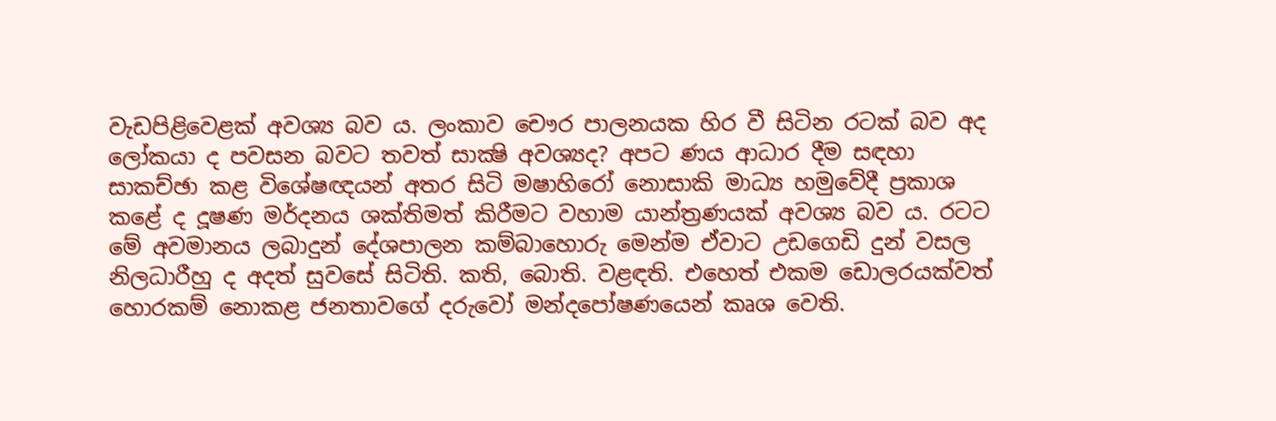වැඩපිළිවෙළක් අවශ්‍ය බව ය. ලංකාව චෞර පාලනයක හිර වී සිටින රටක් බව අද ලෝකයා ද පවසන බවට තවත් සාක්‍ෂි අවශ්‍යද? අපට ණය ආධාර දීම සඳහා සාකච්ඡා කළ විශේෂඥයන් අතර සිටි මෂාහිරෝ නොසාකි මාධ්‍ය හමුවේදී ප්‍රකාශ කළේ ද දූෂණ මර්දනය ශක්තිමත් කිරීමට වහාම යාන්ත්‍රණයක් අවශ්‍ය බව ය. රටට මේ අවමානය ලබාදුන් දේශපාලන කම්බාහොරු මෙන්ම ඒවාට උඩගෙඩි දුන් වසල නිලධාරීහු ද අදත් සුවසේ සිටිති. කති, බොති. වළඳති. එහෙත් එකම ඩොලරයක්වත් හොරකම් නොකළ ජනතාවගේ දරුවෝ මන්දපෝෂණයෙන් කෘශ වෙති.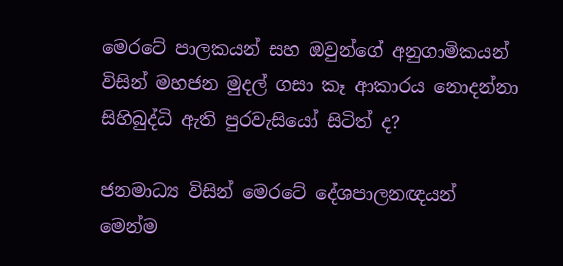මෙරටේ පාලකයන් සහ ඔවුන්ගේ අනුගාමිකයන් විසින් මහජන මුදල් ගසා කෑ ආකාරය නොදන්නා සිහිබුද්ධි ඇති පුරවැසියෝ සිටිත් ද?

ජනමාධ්‍ය විසින් මෙරටේ දේශපාලනඥයන් මෙන්ම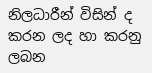නිලධාරීන් විසින් ද කරන ලද හා කරනු ලබන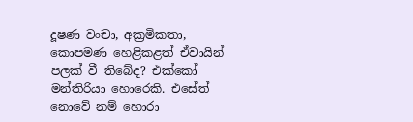දූෂණ වංචා, අක්‍රමිකතා, කොපමණ හෙළිකළත් ඒවායින් පලක් වී තිබේද? එක්කෝ මන්තිරියා හොරෙකි. එසේත් නොවේ නම් හොරා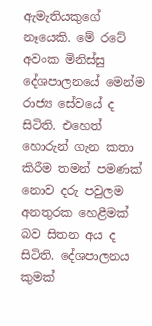ඇමැතියකුගේ නෑයෙකි. මේ රටේ අවංක මිනිස්සු දේශපාලනයේ මෙන්ම රාජ්‍ය සේවයේ ද සිටිති. එහෙත් හොරුන් ගැන කතා කිරීම තමන් පමණක් නොව දරු පවුලම අනතුරක හෙළීමක් බව සිතන අය ද සිටිති. දේශපාලනය කුමක්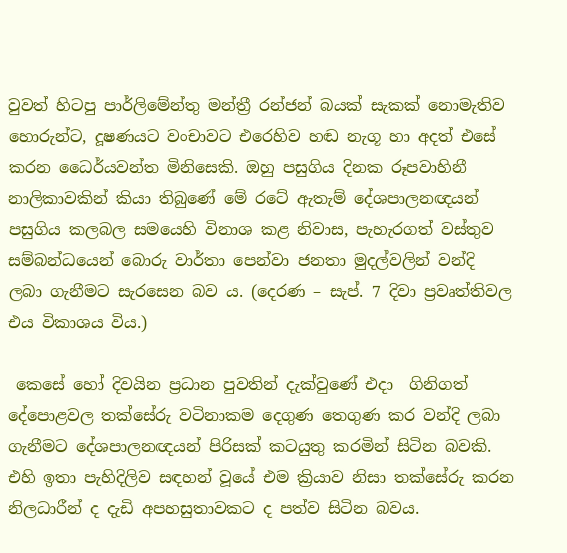වුවත් හිටපු පාර්ලිමේන්තු මන්ත්‍රී රන්ජන් බයක් සැකක් නොමැතිව හොරුන්ට, දූෂණයට වංචාවට එරෙහිව හඬ නැගූ හා අදත් එසේ කරන ධෛර්යවන්ත මිනිසෙකි. ඔහු පසුගිය දිනක රූපවාහිනී නාලිකාවකින් කියා තිබුණේ මේ රටේ ඇතැම් දේශපාලනඥයන් පසුගිය කලබල සමයෙහි විනාශ කළ නිවාස, පැහැරගත් වස්තුව සම්බන්ධයෙන් බොරු වාර්තා පෙන්වා ජනතා මුදල්වලින් වන්දි ලබා ගැනීමට සැරසෙන බව ය. (දෙරණ – සැප්. 7 දිවා ප්‍රවෘත්තිවල එය විකාශය විය.)

 කෙසේ හෝ දිවයින ප්‍රධාන පුවතින් දැක්වුණේ එදා  ගිනිගත් දේපොළවල තක්සේරු වටිනාකම දෙගුණ තෙගුණ කර වන්දි ලබා ගැනීමට දේශපාලනඥයන් පිරිසක් කටයුතු කරමින් සිටින බවකි. එහි ඉතා පැහිදිලිව සඳහන් වූයේ එම ක්‍රියාව නිසා තක්සේරු කරන නිලධාරීන් ද දැඩි අපහසුතාවකට ද පත්ව සිටින බවය.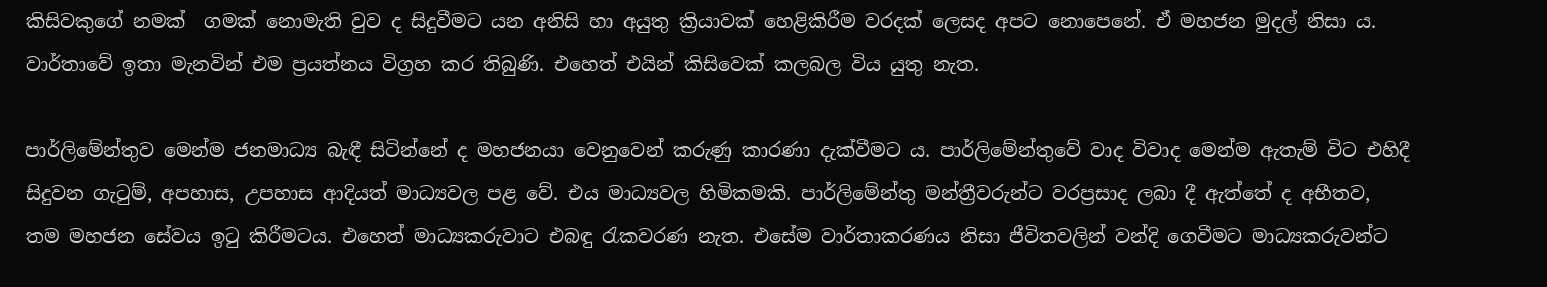කිසිවකුගේ නමක්  ගමක් නොමැති වුව ද සිදුවීමට යන අනිසි හා අයුතු ක්‍රියාවක් හෙළිකිරීම වරදක් ලෙසද අපට නොපෙනේ. ඒ මහජන මුදල් නිසා ය. වාර්තාවේ ඉතා මැනවින් එම ප්‍රයත්නය විග්‍රහ කර තිබුණි. එහෙත් එයින් කිසිවෙක් කලබල විය යුතු නැත.

පාර්ලිමේන්තුව මෙන්ම ජනමාධ්‍ය බැඳී සිටින්නේ ද මහජනයා වෙනුවෙන් කරුණු කාරණා දැක්වීමට ය. පාර්ලිමේන්තුවේ වාද විවාද මෙන්ම ඇතැම් විට එහිදී සිදුවන ගැටුම්, අපහාස, උපහාස ආදියත් මාධ්‍යවල පළ වේ. එය මාධ්‍යවල හිමිකමකි. පාර්ලිමේන්තු මන්ත්‍රීවරුන්ට වරප්‍රසාද ලබා දී ඇත්තේ ද අභීතව, තම මහජන සේවය ඉටු කිරීමටය. එහෙත් මාධ්‍යකරුවාට එබඳු රැකවරණ නැත. එසේම වාර්තාකරණය නිසා ජීවිතවලින් වන්දි ගෙවීමට මාධ්‍යකරුවන්ට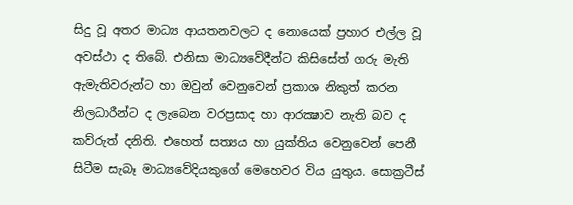සිදු වූ අතර මාධ්‍ය ආයතනවලට ද නොයෙක් ප්‍රහාර එල්ල වූ අවස්ථා ද තිබේ. එනිසා මාධ්‍යවේදීන්ට කිසිසේත් ගරු මැති ඇමැතිවරුන්ට හා ඔවුන් වෙනුවෙන් ප්‍රකාශ නිකුත් කරන නිලධාරීන්ට ද ලැබෙන වරප්‍රසාද හා ආරක්‍ෂාව නැති බව ද කව්රුත් දනිති. එහෙත් සත්‍යය හා යුක්තිය වෙනුවෙන් පෙනී සිටීම සැබෑ මාධ්‍යවේදියකුගේ මෙහෙවර විය යුතුය. සොක්‍රටීස්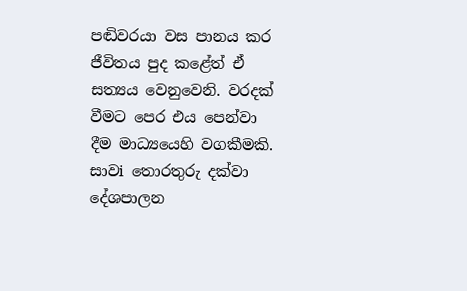පඬිවරයා වස පානය කර ජීවිතය පුද කළේත් ඒ සත්‍යය වෙනුවෙනි. වරදක් වීමට පෙර එය පෙන්වා දීම මාධ්‍යයෙහි වගකීමකි. සාවi තොරතුරු දක්වා දේශපාලන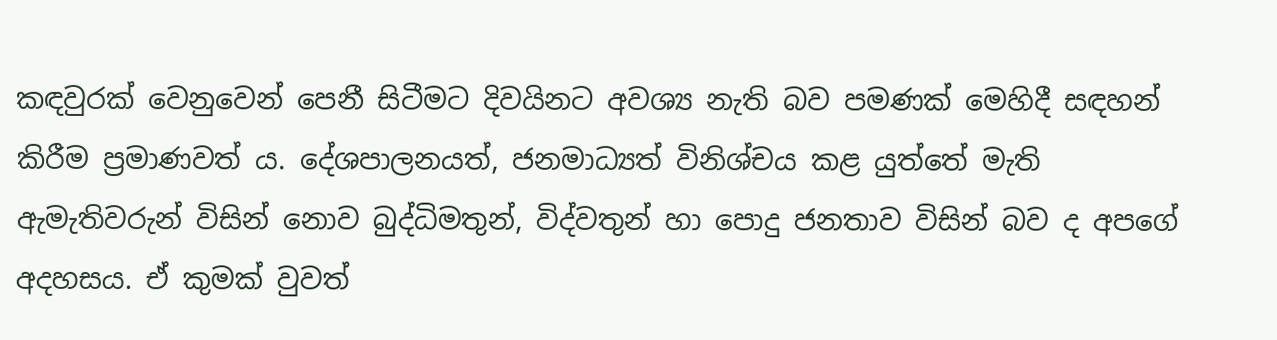කඳවුරක් වෙනුවෙන් පෙනී සිටීමට දිවයිනට අවශ්‍ය නැති බව පමණක් මෙහිදී සඳහන් කිරීම ප්‍රමාණවත් ය. දේශපාලනයත්, ජනමාධ්‍යත් විනිශ්චය කළ යුත්තේ මැති ඇමැතිවරුන් විසින් නොව බුද්ධිමතුන්, විද්වතුන් හා පොදු ජනතාව විසින් බව ද අපගේ අදහසය. ඒ කුමක් වුවත්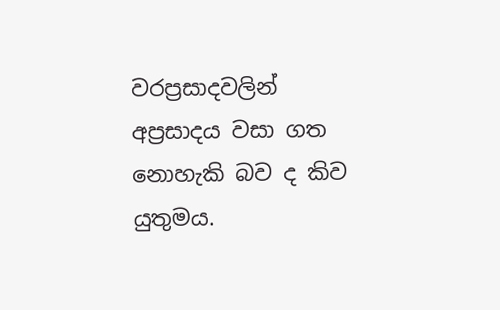වරප්‍රසාදවලින් අප්‍රසාදය වසා ගත නොහැකි බව ද කිව යුතුමය.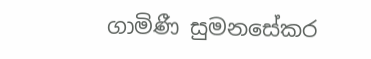ගාමිණී සුමනසේකර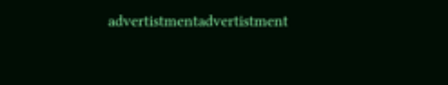advertistmentadvertistment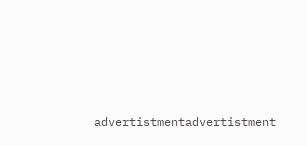advertistmentadvertistment